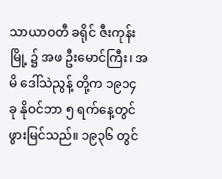သာယာဝတီ ခရိုင် ဇီးကုန်း မြို့ ၌ အဖ ဦးမောင်ကြီး၊ အမိ ဒေါ်သဲညွန့် တို့က ၁၉၁၄ ခု နိုဝင်ဘာ ၅ ရက်နေ့တွင် ဖွားမြင်သည်။ ၁၉၃၆ တွင်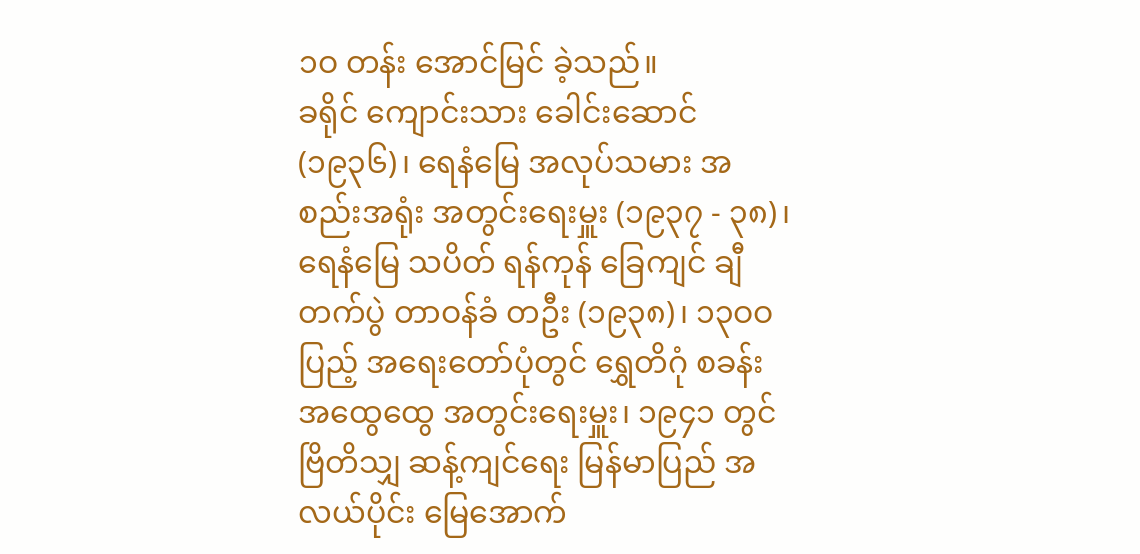၁ဝ တန်း အောင်မြင် ခဲ့သည်။
ခရိုင် ကျောင်းသား ခေါင်းဆောင် (၁၉၃၆)၊ ရေနံမြေ အလုပ်သမား အစည်းအရုံး အတွင်းရေးမှူး (၁၉၃၇ - ၃၈)၊ ရေနံမြေ သပိတ် ရန်ကုန် ခြေကျင် ချီတက်ပွဲ တာဝန်ခံ တဦး (၁၉၃၈)၊ ၁၃ဝဝ ပြည့် အရေးတော်ပုံတွင် ရွှေတိဂုံ စခန်း အထွေထွေ အတွင်းရေးမှူး၊ ၁၉၄၁ တွင် ဗြိတိသျှ ဆန့်ကျင်ရေး မြန်မာပြည် အလယ်ပိုင်း မြေအောက်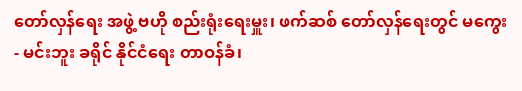တော်လှန်ရေး အဖွဲ့ ဗဟို စည်းရုံးရေးမှူး၊ ဖက်ဆစ် တော်လှန်ရေးတွင် မကွေး - မင်းဘူး ခရိုင် နိုင်ငံရေး တာဝန်ခံ၊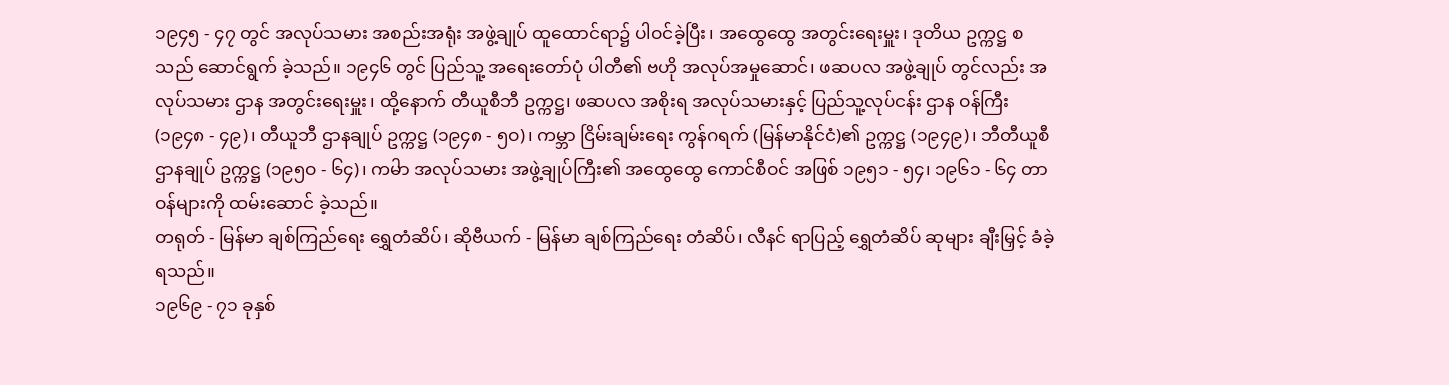၁၉၄၅ - ၄၇ တွင် အလုပ်သမား အစည်းအရုံး အဖွဲ့ချုပ် ထူထောင်ရာ၌ ပါဝင်ခဲ့ပြီး၊ အထွေထွေ အတွင်းရေးမှူး၊ ဒုတိယ ဥက္ကဋ္ဌ စသည် ဆောင်ရွက် ခဲ့သည်။ ၁၉၄၆ တွင် ပြည်သူ့ အရေးတော်ပုံ ပါတီ၏ ဗဟို အလုပ်အမှုဆောင်၊ ဖဆပလ အဖွဲ့ချုပ် တွင်လည်း အလုပ်သမား ဌာန အတွင်းရေးမှူး၊ ထို့နောက် တီယူစီဘီ ဥက္ကဋ္ဌ၊ ဖဆပလ အစိုးရ အလုပ်သမားနှင့် ပြည်သူ့လုပ်ငန်း ဌာန ဝန်ကြီး (၁၉၄၈ - ၄၉)၊ တီယူဘီ ဌာနချုပ် ဥက္ကဋ္ဌ (၁၉၄၈ - ၅ဝ)၊ ကမ္ဘာ ငြိမ်းချမ်းရေး ကွန်ဂရက် (မြန်မာနိုင်ငံ)၏ ဥက္ကဋ္ဌ (၁၉၄၉)၊ ဘီတီယူစီ ဌာနချုပ် ဥက္ကဋ္ဌ (၁၉၅ဝ - ၆၄)၊ ကမႝာ အလုပ်သမား အဖွဲ့ချုပ်ကြီး၏ အထွေထွေ ကောင်စီဝင် အဖြစ် ၁၉၅၁ - ၅၄၊ ၁၉၆၁ - ၆၄ တာဝန်များကို ထမ်းဆောင် ခဲ့သည်။
တရုတ် - မြန်မာ ချစ်ကြည်ရေး ရွှေတံဆိပ်၊ ဆိုဗီယက် - မြန်မာ ချစ်ကြည်ရေး တံဆိပ်၊ လီနင် ရာပြည့် ရွှေတံဆိပ် ဆုများ ချီးမြှင့် ခံခဲ့ရသည်။
၁၉၆၉ - ၇၁ ခုနှစ်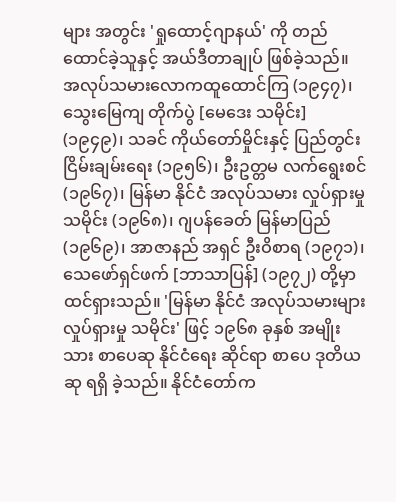များ အတွင်း 'ရှုထောင့်ဂျာနယ်' ကို တည်ထောင်ခဲ့သူနှင့် အယ်ဒီတာချုပ် ဖြစ်ခဲ့သည်။ အလုပ်သမားလောကထူထောင်ကြ (၁၉၄၇)၊ သွေးမြေကျ တိုက်ပွဲ [မေဒေး သမိုင်း] (၁၉၄၉)၊ သခင် ကိုယ်တော်မှိုင်းနှင့် ပြည်တွင်း ငြိမ်းချမ်းရေး (၁၉၅၆)၊ ဦးဥတ္တမ လက်ရွေးစင် (၁၉၆၇)၊ မြန်မာ နိုင်ငံ အလုပ်သမား လှုပ်ရှားမှု သမိုင်း (၁၉၆၈)၊ ဂျပန်ခေတ် မြန်မာပြည် (၁၉၆၉)၊ အာဇာနည် အရှင် ဦးဝိစာရ (၁၉၇၁)၊ သေဖော်ရှင်ဖက် [ဘာသာပြန်] (၁၉၇၂) တို့မှာ ထင်ရှားသည်။ 'မြန်မာ နိုင်ငံ အလုပ်သမားများ လှုပ်ရှားမှု သမိုင်း' ဖြင့် ၁၉၆၈ ခုနှစ် အမျိုးသား စာပေဆု နိုင်ငံရေး ဆိုင်ရာ စာပေ ဒုတိယဆု ရရှိ ခဲ့သည်။ နိုင်ငံတော်က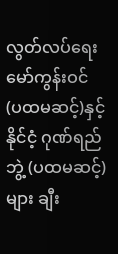လွတ်လပ်ရေး မော်ကွန်းဝင် (ပထမဆင့်)နှင့် နိုင်ငံ့ ဂုဏ်ရည်ဘွဲ့ (ပထမဆင့်) များ ချီး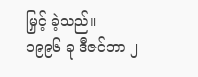မြှင့် ခဲ့သည်။
၁၉၉၆ ခု ဒီဇင်ဘာ ၂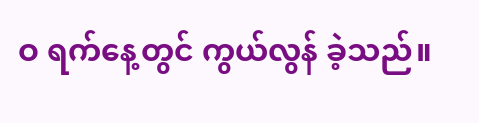ဝ ရက်နေ့တွင် ကွယ်လွန် ခဲ့သည်။